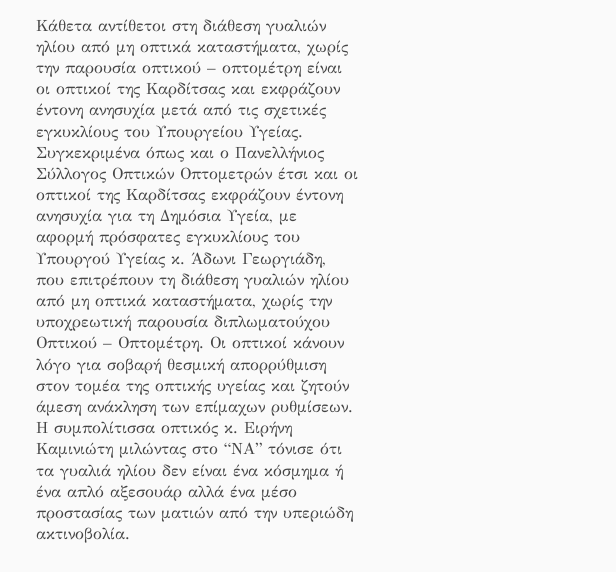Κάθετα αντίθετοι στη διάθεση γυαλιών ηλίου από μη οπτικά καταστήματα, χωρίς την παρουσία οπτικού – οπτομέτρη είναι οι οπτικοί της Καρδίτσας και εκφράζουν έντονη ανησυχία μετά από τις σχετικές εγκυκλίους του Υπουργείου Υγείας.
Συγκεκριμένα όπως και ο Πανελλήνιος Σύλλογος Οπτικών Οπτομετρών έτσι και οι οπτικοί της Καρδίτσας εκφράζουν έντονη ανησυχία για τη Δημόσια Υγεία, με αφορμή πρόσφατες εγκυκλίους του Υπουργού Υγείας κ. Άδωνι Γεωργιάδη, που επιτρέπουν τη διάθεση γυαλιών ηλίου από μη οπτικά καταστήματα, χωρίς την υποχρεωτική παρουσία διπλωματούχου Οπτικού – Οπτομέτρη. Οι οπτικοί κάνουν λόγο για σοβαρή θεσμική απορρύθμιση στον τομέα της οπτικής υγείας και ζητούν άμεση ανάκληση των επίμαχων ρυθμίσεων.
Η συμπολίτισσα οπτικός κ. Ειρήνη Καμινιώτη μιλώντας στο “ΝΑ” τόνισε ότι τα γυαλιά ηλίου δεν είναι ένα κόσμημα ή ένα απλό αξεσουάρ αλλά ένα μέσο προστασίας των ματιών από την υπεριώδη ακτινοβολία.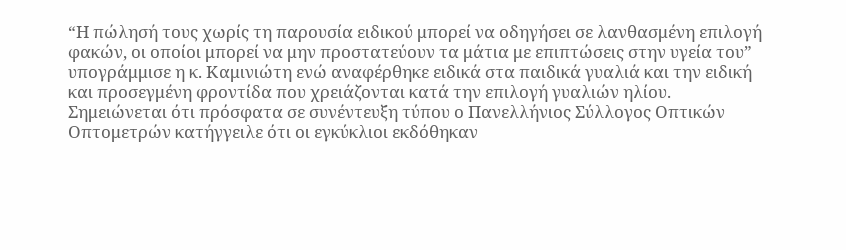“Η πώλησή τους χωρίς τη παρουσία ειδικού μπορεί να οδηγήσει σε λανθασμένη επιλογή φακών, οι οποίοι μπορεί να μην προστατεύουν τα μάτια με επιπτώσεις στην υγεία του” υπογράμμισε η κ. Καμινιώτη ενώ αναφέρθηκε ειδικά στα παιδικά γυαλιά και την ειδική και προσεγμένη φροντίδα που χρειάζονται κατά την επιλογή γυαλιών ηλίου.
Σημειώνεται ότι πρόσφατα σε συνέντευξη τύπου ο Πανελλήνιος Σύλλογος Οπτικών Οπτομετρών κατήγγειλε ότι οι εγκύκλιοι εκδόθηκαν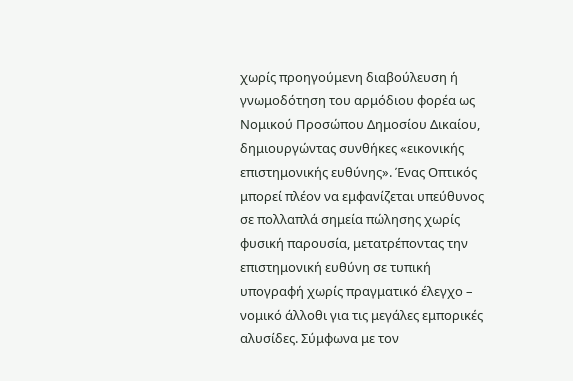χωρίς προηγούμενη διαβούλευση ή γνωμοδότηση του αρμόδιου φορέα ως Νομικού Προσώπου Δημοσίου Δικαίου, δημιουργώντας συνθήκες «εικονικής επιστημονικής ευθύνης». Ένας Οπτικός μπορεί πλέον να εμφανίζεται υπεύθυνος σε πολλαπλά σημεία πώλησης χωρίς φυσική παρουσία, μετατρέποντας την επιστημονική ευθύνη σε τυπική υπογραφή χωρίς πραγματικό έλεγχο – νομικό άλλοθι για τις μεγάλες εμπορικές αλυσίδες. Σύμφωνα με τον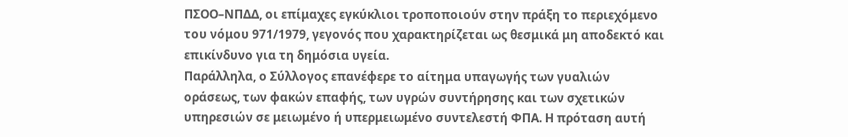ΠΣΟΟ–ΝΠΔΔ, οι επίμαχες εγκύκλιοι τροποποιούν στην πράξη το περιεχόμενο του νόμου 971/1979, γεγονός που χαρακτηρίζεται ως θεσμικά μη αποδεκτό και επικίνδυνο για τη δημόσια υγεία.
Παράλληλα, ο Σύλλογος επανέφερε το αίτημα υπαγωγής των γυαλιών οράσεως, των φακών επαφής, των υγρών συντήρησης και των σχετικών υπηρεσιών σε μειωμένο ή υπερμειωμένο συντελεστή ΦΠΑ. Η πρόταση αυτή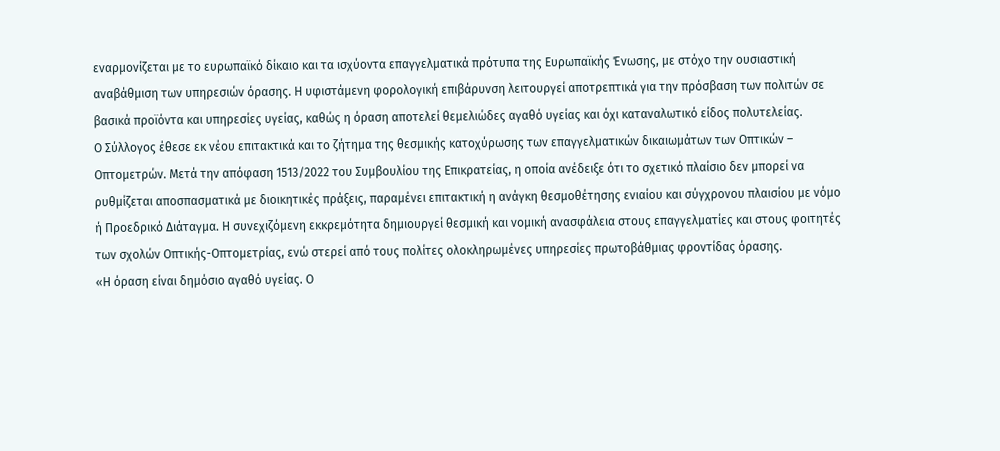εναρμονίζεται με το ευρωπαϊκό δίκαιο και τα ισχύοντα επαγγελματικά πρότυπα της Ευρωπαϊκής Ένωσης, με στόχο την ουσιαστική αναβάθμιση των υπηρεσιών όρασης. Η υφιστάμενη φορολογική επιβάρυνση λειτουργεί αποτρεπτικά για την πρόσβαση των πολιτών σε βασικά προϊόντα και υπηρεσίες υγείας, καθώς η όραση αποτελεί θεμελιώδες αγαθό υγείας και όχι καταναλωτικό είδος πολυτελείας.
Ο Σύλλογος έθεσε εκ νέου επιτακτικά και το ζήτημα της θεσμικής κατοχύρωσης των επαγγελματικών δικαιωμάτων των Οπτικών – Οπτομετρών. Μετά την απόφαση 1513/2022 του Συμβουλίου της Επικρατείας, η οποία ανέδειξε ότι το σχετικό πλαίσιο δεν μπορεί να ρυθμίζεται αποσπασματικά με διοικητικές πράξεις, παραμένει επιτακτική η ανάγκη θεσμοθέτησης ενιαίου και σύγχρονου πλαισίου με νόμο ή Προεδρικό Διάταγμα. Η συνεχιζόμενη εκκρεμότητα δημιουργεί θεσμική και νομική ανασφάλεια στους επαγγελματίες και στους φοιτητές των σχολών Οπτικής-Οπτομετρίας, ενώ στερεί από τους πολίτες ολοκληρωμένες υπηρεσίες πρωτοβάθμιας φροντίδας όρασης.
«Η όραση είναι δημόσιο αγαθό υγείας. Ο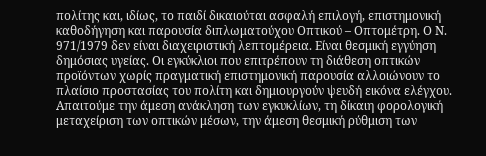πολίτης και, ιδίως, το παιδί δικαιούται ασφαλή επιλογή, επιστημονική καθοδήγηση και παρουσία διπλωματούχου Οπτικού – Οπτομέτρη. Ο Ν. 971/1979 δεν είναι διαχειριστική λεπτομέρεια. Είναι θεσμική εγγύηση δημόσιας υγείας. Οι εγκύκλιοι που επιτρέπουν τη διάθεση οπτικών προϊόντων χωρίς πραγματική επιστημονική παρουσία αλλοιώνουν το πλαίσιο προστασίας του πολίτη και δημιουργούν ψευδή εικόνα ελέγχου. Απαιτούμε την άμεση ανάκληση των εγκυκλίων, τη δίκαιη φορολογική μεταχείριση των οπτικών μέσων, την άμεση θεσμική ρύθμιση των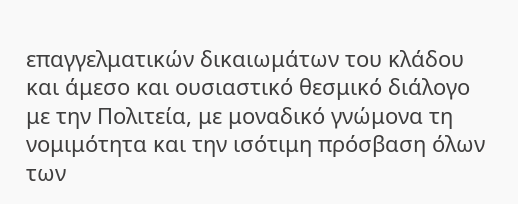επαγγελματικών δικαιωμάτων του κλάδου και άμεσο και ουσιαστικό θεσμικό διάλογο με την Πολιτεία, με μοναδικό γνώμονα τη νομιμότητα και την ισότιμη πρόσβαση όλων των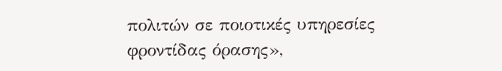πολιτών σε ποιοτικές υπηρεσίες φροντίδας όρασης»,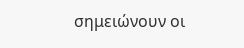σημειώνουν οι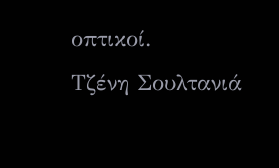οπτικοί.
Τζένη Σουλτανιά